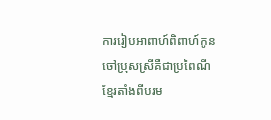ការរៀបអាពាហ៍ពិពាហ៍កូនចៅប្រុសស្រីគឺជាប្រពៃណីខ្មែរតាំងពីបរម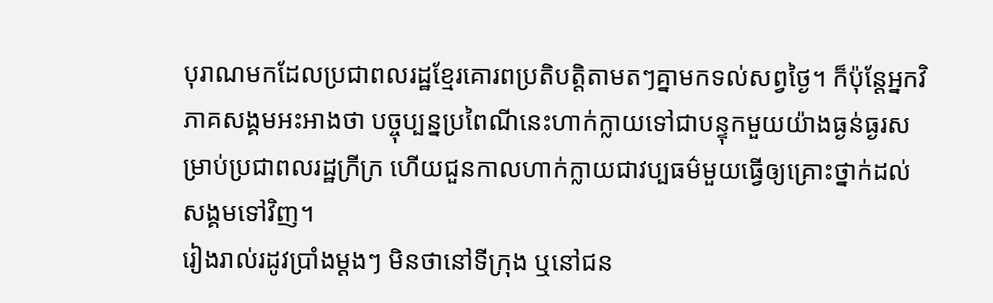បុរាណមកដែលប្រជាពលរដ្ឋខ្មែរគោរពប្រតិបត្តិតាមតៗគ្នាមកទល់សព្វថ្ងៃ។ ក៏ប៉ុន្តែអ្នកវិភាគសង្គមអះអាងថា បច្ចុប្បន្នប្រពៃណីនេះហាក់ក្លាយទៅជាបន្ទុកមួយយ៉ាងធ្ងន់ធ្ងរសម្រាប់ប្រជាពលរដ្ឋក្រីក្រ ហើយជួនកាលហាក់ក្លាយជាវប្បធម៌មួយធ្វើឲ្យគ្រោះថ្នាក់ដល់សង្គមទៅវិញ។
រៀងរាល់រដូវប្រាំងម្ដងៗ មិនថានៅទីក្រុង ឬនៅជន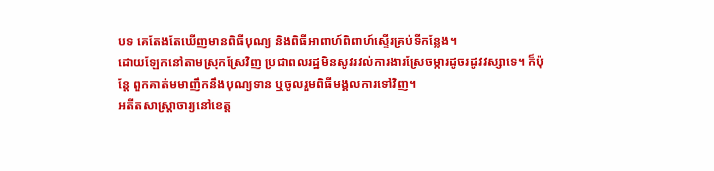បទ គេតែងតែឃើញមានពិធីបុណ្យ និងពិធីអាពាហ៍ពិពាហ៍ស្ទើរគ្រប់ទីកន្លែង។
ដោយឡែកនៅតាមស្រុកស្រែវិញ ប្រជាពលរដ្ឋមិនសូវរវល់ការងារស្រែចម្ការដូចរដូវវស្សាទេ។ ក៏ប៉ុន្តែ ពួកគាត់មមាញឹកនឹងបុណ្យទាន ឬចូលរួមពិធីមង្គលការទៅវិញ។
អតីតសាស្ត្រាចារ្យនៅខេត្ត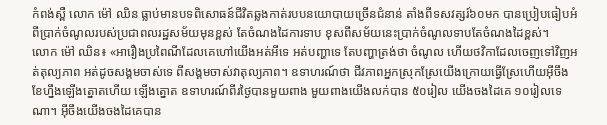កំពង់ស្ពឺ លោក ម៉ៅ ឈិន ធ្លាប់មានបទពិសោធន៍ជីវិតឆ្លងកាត់របបនយោបាយច្រើនជំនាន់ តាំងពីទសវត្សរ៍៦០មក បានប្រៀបធៀបអំពីប្រាក់ចំណូលរបស់ប្រជាពលរដ្ឋសម័យមុនខ្ពស់ តែចំណងដៃការទាប ខុសពីសម័យនេះប្រាក់ចំណូលទាបតែចំណងដៃខ្ពស់។
លោក ម៉ៅ ឈិន៖ «អារឿងប្រពៃណីដែលគេហៅយើងអត់អីទេ អត់បញ្ហាទេ តែបញ្ហាត្រង់ថា ចំណូល ហើយថវិកាដែលចេញទៅវិញអត់តុល្យភាព អត់ដូចសង្គមចាស់ទេ ពីសង្គមចាស់វាតុល្យភាព។ ឧទាហរណ៍ថា ជីវភាពអ្នកស្រុកស្រែយើងក្រោយធ្វើស្រែហើយអ៊ីចឹង ខែហ្នឹងឡើងត្នោតហើយ ឡើងត្នោត ឧទាហរណ៍ពីរថ្ងៃបានមួយពាង មួយពាងយើងលក់បាន ៥០រៀល យើងចងដៃគេ ១០រៀលទេណា។ អ៊ីចឹងយើងចងដៃគេបាន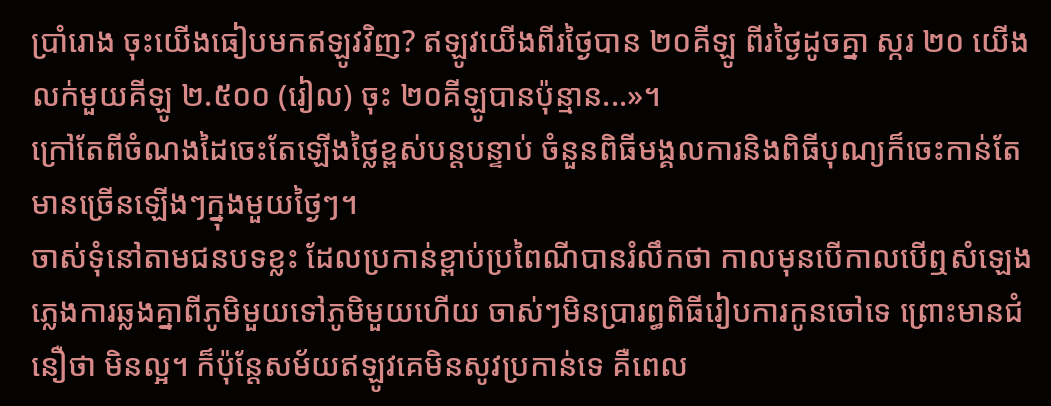ប្រាំរោង ចុះយើងធៀបមកឥឡូវវិញ? ឥឡូវយើងពីរថ្ងៃបាន ២០គីឡូ ពីរថ្ងៃដូចគ្នា ស្ករ ២០ យើងលក់មួយគីឡូ ២.៥០០ (រៀល) ចុះ ២០គីឡូបានប៉ុន្មាន...»។
ក្រៅតែពីចំណងដៃចេះតែឡើងថ្លៃខ្ពស់បន្តបន្ទាប់ ចំនួនពិធីមង្គលការនិងពិធីបុណ្យក៏ចេះកាន់តែមានច្រើនឡើងៗក្នុងមួយថ្ងៃៗ។
ចាស់ទុំនៅតាមជនបទខ្លះ ដែលប្រកាន់ខ្ពាប់ប្រពៃណីបានរំលឹកថា កាលមុនបើកាលបើឮសំឡេងភ្លេងការឆ្លងគ្នាពីភូមិមួយទៅភូមិមួយហើយ ចាស់ៗមិនប្រារព្ធពិធីរៀបការកូនចៅទេ ព្រោះមានជំនឿថា មិនល្អ។ ក៏ប៉ុន្តែសម័យឥឡូវគេមិនសូវប្រកាន់ទេ គឺពេល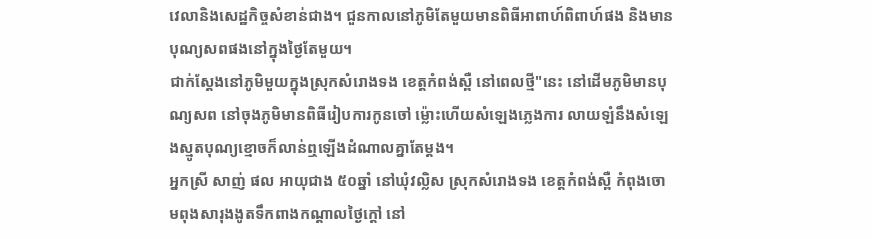វេលានិងសេដ្ឋកិច្ចសំខាន់ជាង។ ជួនកាលនៅភូមិតែមួយមានពិធីអាពាហ៍ពិពាហ៍ផង និងមានបុណ្យសពផងនៅក្នុងថ្ងៃតែមួយ។
ជាក់ស្ដែងនៅភូមិមួយក្នុងស្រុកសំរោងទង ខេត្តកំពង់ស្ពឺ នៅពេលថ្មី"នេះ នៅដើមភូមិមានបុណ្យសព នៅចុងភូមិមានពិធីរៀបការកូនចៅ ម្ល៉ោះហើយសំឡេងភ្លេងការ លាយឡំនឹងសំឡេងស្មូតបុណ្យខ្មោចក៏លាន់ឮឡើងដំណាលគ្នាតែម្ដង។
អ្នកស្រី សាញ់ ផល អាយុជាង ៥០ឆ្នាំ នៅឃុំវល្លិស ស្រុកសំរោងទង ខេត្តកំពង់ស្ពឺ កំពុងចោមពុងសារុងងូតទឹកពាងកណ្ដាលថ្ងៃក្ដៅ នៅ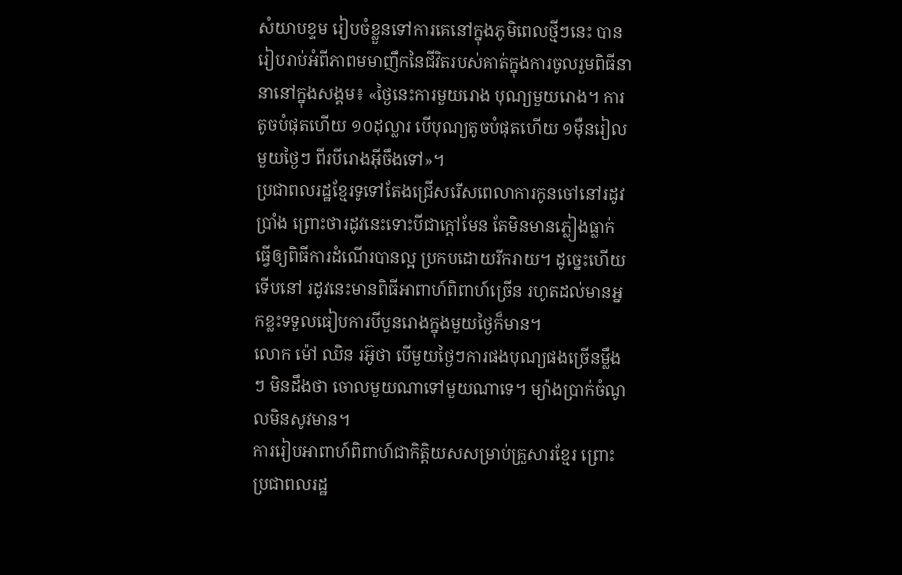សំយាបខ្ទម រៀបចំខ្លួនទៅការគេនៅក្នុងភូមិពេលថ្មីៗនេះ បានរៀបរាប់អំពីភាពមមាញឹកនៃជីវិតរបស់គាត់ក្នុងការចូលរួមពិធីនានានៅក្នុងសង្គម៖ «ថ្ងៃនេះការមួយរោង បុណ្យមួយរោង។ ការតូចបំផុតហើយ ១០ដុល្លារ បើបុណ្យតូចបំផុតហើយ ១ម៉ឺនរៀល មួយថ្ងៃៗ ពីរបីរោងអ៊ីចឹងទៅ»។
ប្រជាពលរដ្ឋខ្មែរទូទៅតែងជ្រើសរើសពេលាការកូនចៅនៅរដូវប្រាំង ព្រោះថារដូវនេះទោះបីជាក្ដៅមែន តែមិនមានភ្លៀងធ្លាក់ ធ្វើឲ្យពិធីការដំណើរបានល្អ ប្រកបដោយរីករាយ។ ដូច្នេះហើយទើបនៅ រដូវនេះមានពិធីអាពាហ៍ពិពាហ៍ច្រើន រហូតដល់មានអ្នកខ្លះទទួលធៀបការបីបួនរោងក្នុងមួយថ្ងៃក៏មាន។
លោក ម៉ៅ ឈិន រអ៊ូថា បើមួយថ្ងៃៗការផងបុណ្យផងច្រើនម្លឹងៗ មិនដឹងថា ចោលមួយណាទៅមួយណាទេ។ ម្យ៉ាងប្រាក់ចំណូលមិនសូវមាន។
ការរៀបអាពាហ៍ពិពាហ៍ជាកិត្តិយសសម្រាប់គ្រួសារខ្មែរ ព្រោះប្រជាពលរដ្ឋ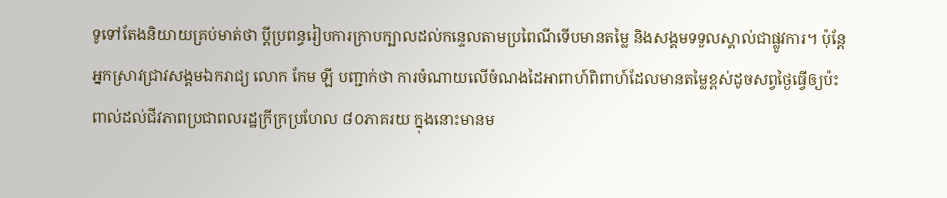ទូទៅតែងនិយាយគ្រប់មាត់ថា ប្ដីប្រពន្ធរៀបការក្រាបក្បាលដល់កន្ទេលតាមប្រពៃណីទើបមានតម្លៃ និងសង្គមទទួលស្គាល់ជាផ្លូវការ។ ប៉ុន្តែអ្នកស្រាវជ្រាវសង្គមឯករាជ្យ លោក កែម ឡី បញ្ជាក់ថា ការចំណាយលើចំណងដៃអាពាហ៍ពិពាហ៍ដែលមានតម្លៃខ្ពស់ដូចសព្វថ្ងៃធ្វើឲ្យប៉ះពាល់ដល់ជីវភាពប្រជាពលរដ្ឋក្រីក្រប្រហែល ៨០ភាគរយ ក្នុងនោះមានម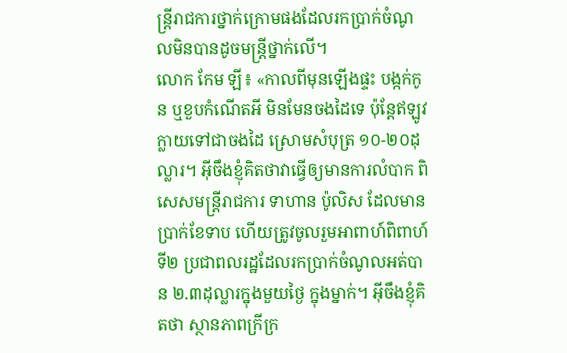ន្ត្រីរាជការថ្នាក់ក្រោមផងដែលរកប្រាក់ចំណូលមិនបានដូចមន្ត្រីថ្នាក់លើ។
លោក កែម ឡី៖ «កាលពីមុនឡើងផ្ទះ បង្កក់កូន ឬខួបកំណើតអី មិនមែនចងដៃទេ ប៉ុន្តែឥឡូវក្លាយទៅជាចងដៃ ស្រោមសំបុត្រ ១០-២០ដុល្លារ។ អ៊ីចឹងខ្ញុំគិតថាវាធ្វើឲ្យមានការលំបាក ពិសេសមន្ត្រីរាជការ ទាហាន ប៉ូលិស ដែលមានប្រាក់ខែទាប ហើយត្រូវចូលរួមអាពាហ៍ពិពាហ៍ ទី២ ប្រជាពលរដ្ឋដែលរកប្រាក់ចំណូលអត់បាន ២.៣ដុល្លារក្នុងមួយថ្ងៃ ក្នុងម្នាក់។ អ៊ីចឹងខ្ញុំគិតថា ស្ថានភាពក្រីក្រ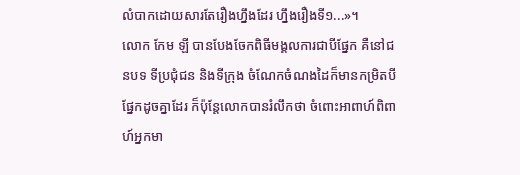លំបាកដោយសារតែរឿងហ្នឹងដែរ ហ្នឹងរឿងទី១...»។
លោក កែម ឡី បានបែងចែកពិធីមង្គលការជាបីផ្នែក គឺនៅជនបទ ទីប្រជុំជន និងទីក្រុង ចំណែកចំណងដៃក៏មានកម្រិតបីផ្នែកដូចគ្នាដែរ ក៏ប៉ុន្តែលោកបានរំលឹកថា ចំពោះអាពាហ៍ពិពាហ៍អ្នកមា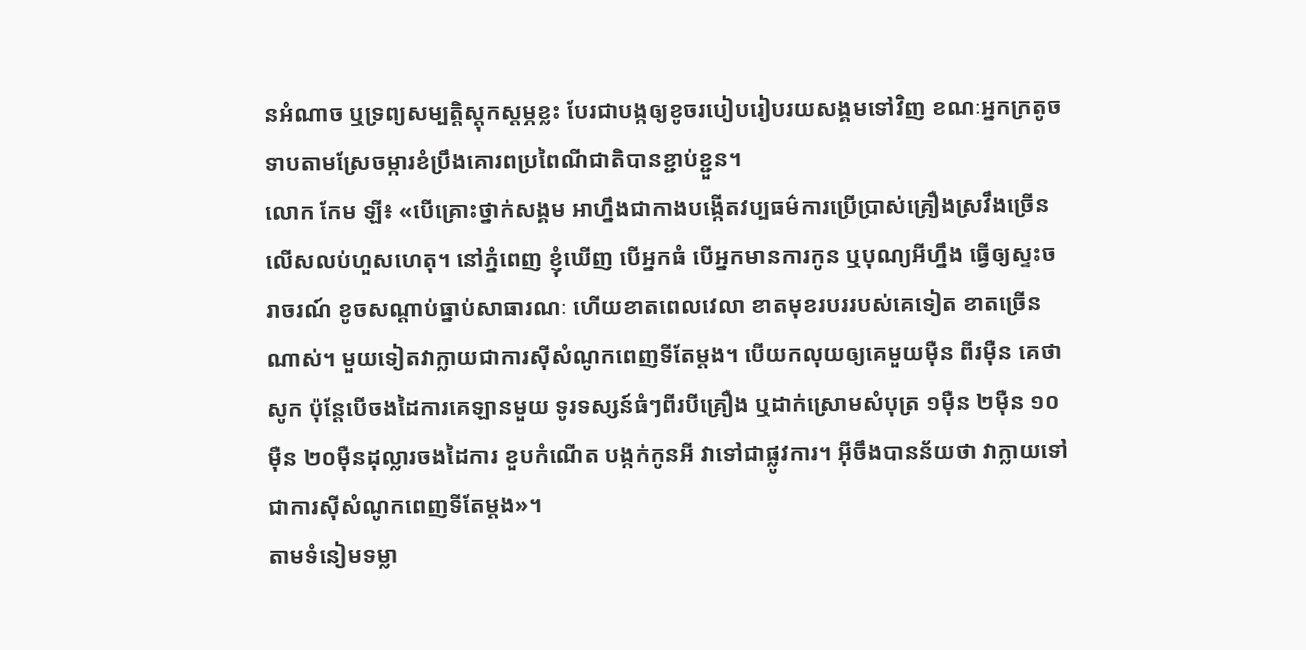នអំណាច ឬទ្រព្យសម្បត្តិស្ដុកស្ដម្ភខ្លះ បែរជាបង្កឲ្យខូចរបៀបរៀបរយសង្គមទៅវិញ ខណៈអ្នកក្រតូចទាបតាមស្រែចម្ការខំប្រឹងគោរពប្រពៃណីជាតិបានខ្ជាប់ខ្ជួន។
លោក កែម ឡី៖ «បើគ្រោះថ្នាក់សង្គម អាហ្នឹងជាកាងបង្កើតវប្បធម៌ការប្រើប្រាស់គ្រឿងស្រវឹងច្រើនលើសលប់ហួសហេតុ។ នៅភ្នំពេញ ខ្ញុំឃើញ បើអ្នកធំ បើអ្នកមានការកូន ឬបុណ្យអីហ្នឹង ធ្វើឲ្យស្ទះចរាចរណ៍ ខូចសណ្ដាប់ធ្នាប់សាធារណៈ ហើយខាតពេលវេលា ខាតមុខរបររបស់គេទៀត ខាតច្រើនណាស់។ មួយទៀតវាក្លាយជាការស៊ីសំណូកពេញទីតែម្ដង។ បើយកលុយឲ្យគេមួយម៉ឺន ពីរម៉ឺន គេថាសូក ប៉ុន្តែបើចងដៃការគេឡានមួយ ទូរទស្សន៍ធំៗពីរបីគ្រឿង ឬដាក់ស្រោមសំបុត្រ ១ម៉ឺន ២ម៉ឺន ១០ម៉ឺន ២០ម៉ឺនដុល្លារចងដៃការ ខួបកំណើត បង្កក់កូនអី វាទៅជាផ្លូវការ។ អ៊ីចឹងបានន័យថា វាក្លាយទៅជាការស៊ីសំណូកពេញទីតែម្ដង»។
តាមទំនៀមទម្លា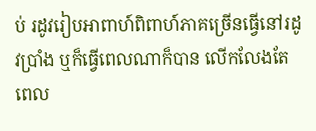ប់ រដូវរៀបអាពាហ៍ពិពាហ៍ភាគច្រើនធ្វើនៅរដូវប្រាំង ឬក៏ធ្វើពេលណាក៏បាន លើកលែងតែពេល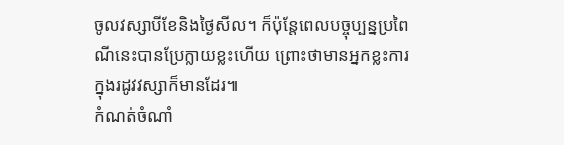ចូលវស្សាបីខែនិងថ្ងៃសីល។ ក៏ប៉ុន្តែពេលបច្ចុប្បន្នប្រពៃណីនេះបានប្រែក្លាយខ្លះហើយ ព្រោះថាមានអ្នកខ្លះការក្នុងរដូវវស្សាក៏មានដែរ៕
កំណត់ចំណាំ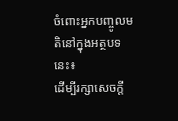ចំពោះអ្នកបញ្ចូលមតិនៅក្នុងអត្ថបទនេះ៖
ដើម្បីរក្សាសេចក្ដី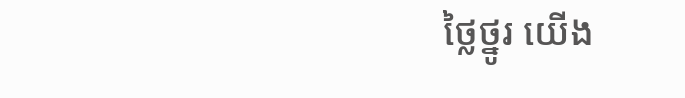ថ្លៃថ្នូរ យើង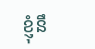ខ្ញុំនឹ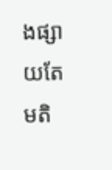ងផ្សាយតែមតិ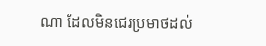ណា ដែលមិនជេរប្រមាថដល់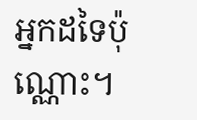អ្នកដទៃប៉ុណ្ណោះ។